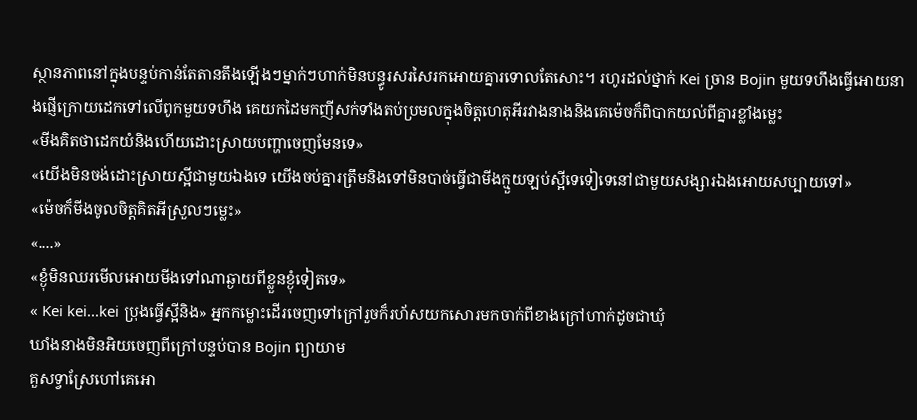ស្ថានភាពនៅក្នុងបន្ទប់កាន់តែតានតឹងឡើងៗម្នាក់ៗហាក់មិនបន្ធូរសរសៃរកអោយគ្នារទោលតែសោះ។ រហូរដល់ថ្នាក់ Kei ច្រាន Bojin មួយទហឹងធ្វើអោយនាងផ្ញើក្រោយដេកទៅលើពូកមួយទហឹង គេយកដៃមកញីសក់ទាំងតប់ប្រមលក្នុងចិត្តហេតុអីរវាងនាងនិងគេម៉េចក៏ពិបាកយល់ពីគ្នារខ្លាំងម្លេះ
«មីងគិតថាដេកយំនិងហើយដោះស្រាយបញ្ហាចេញមែនទេ»
«យើងមិនចង់ដោះស្រាយស្អីជាមួយឯងទេ យើងចប់គ្នារត្រឹមនិងទៅមិនបាច់ធ្វើជាមីងក្មួយឡប់ស្អីទេទៀទេនៅជាមួយសង្សារឯងអោយសប្បាយទៅ»
«ម៉េចក៏មីងចូលចិត្តគិតអីស្រួលៗម្លេះ»
«....»
«ខ្ងុំមិនឈរមើលអោយមីងទៅណាឆ្ងាយពីខ្លួនខ្ងុំទៀតទេ»
« Kei kei...kei ប្រុងធ្វើស្អីនិង» អ្នកកម្លោះដើរចេញទៅក្រៅរួចក៏រហ័សយកសោរមកចាក់ពីខាងក្រៅហាក់ដូចជាឃុំ
ឃាំងនាងមិនអិយចេញពីក្រៅបន្ទប់បាន Bojin ព្យាយាម
គួសទ្វាស្រែហៅគេអោ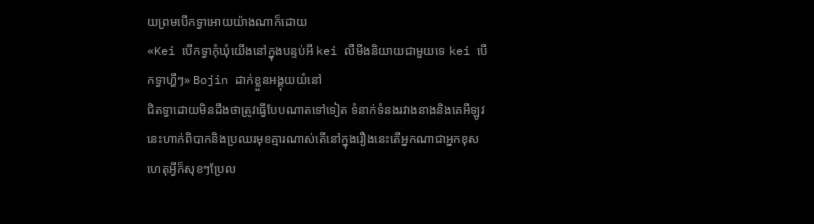យព្រមបើកទ្វាអោយយ៉ាងណាក៏ដោយ
«Kei បើកទ្វាកុំឃុំយើងនៅក្នុងបន្ទប់អី kei លឺមីងនិយាយជាមួយទេ kei បើកទ្វាហ្ហឹៗ» Bojin ដាក់ខ្លួនអង្គុយយំនៅ
ជិតទ្វាដោយមិនដឹងថាត្រូវធ្វើបែបណាតទៅទៀត ទំនាក់ទំនងរវាងនាងនិងគេអីឡូវនេះហាក់ពិបាកនិងប្រឈរមុខគ្មារណាស់តើនៅក្នុងរឿងនេះតើអ្នកណាជាអ្នកខុសហេតុអ្វីក៏សុខៗប្រែល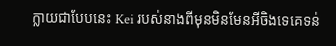ក្លាយជាបែបនេះ Kei របស់នាងពីមុនមិនមែនអីចិងទេគេទន់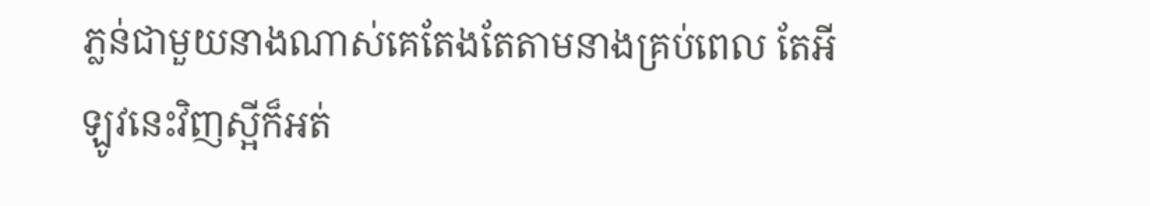ភ្លន់ជាមួយនាងណាស់គេតែងតែតាមនាងគ្រប់ពេល តែអី
ឡូវនេះវិញស្អីក៏អត់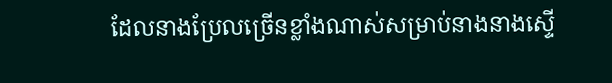ដែលនាងប្រែលច្រើនខ្លាំងណាស់សម្រាប់នាងនាងស្ទើ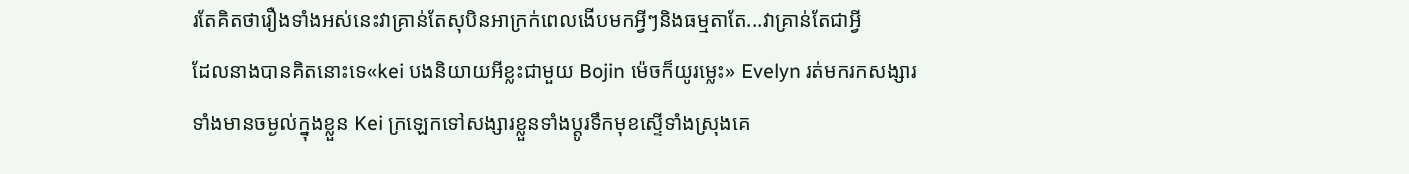រតែគិតថារឿងទាំងអស់នេះវាគ្រាន់តែសុបិនអាក្រក់ពេលងើបមកអ្វីៗនិងធម្មតាតែ...វាគ្រាន់តែជាអ្វី
ដែលនាងបានគិតនោះទេ«kei បងនិយាយអីខ្លះជាមួយ Bojin ម៉េចក៏យូរម្លេះ» Evelyn រត់មករកសង្សារទាំងមានចម្ងល់ក្នុងខ្លួន Kei ក្រឡេកទៅសង្សារខ្លួនទាំងប្ដូរទឹកមុខស្ទើទាំងស្រុងគេ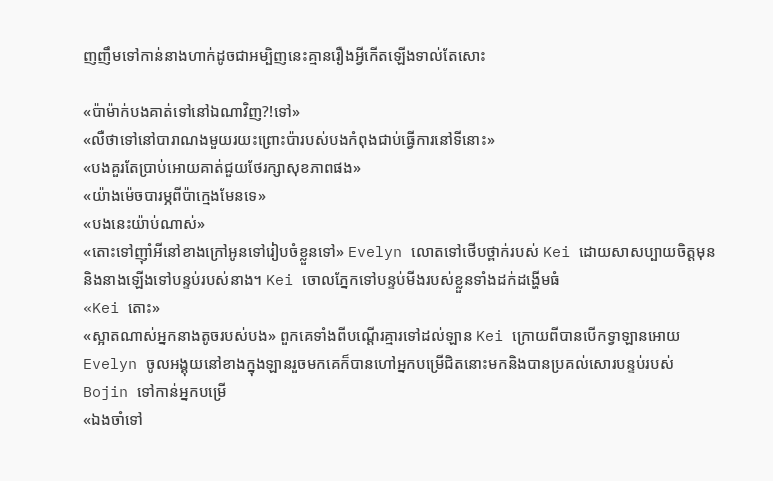ញញឹមទៅកាន់នាងហាក់ដូចជាអម្បិញនេះគ្មានរឿងអ្វីកើតឡើងទាល់តែសោះ

«ប៉ាម៉ាក់បងគាត់ទៅនៅឯណាវិញ?!ទៅ»
«លឺថាទៅនៅបារាណងមួយរយះព្រោះប៉ារបស់បងកំពុងជាប់ធ្វើការនៅទីនោះ»
«បងគួរតែប្រាប់អោយគាត់ជួយថែរក្សាសុខភាពផង»
«យ៉ាងម៉េចបារម្ភពីប៉ាក្មេងមែនទេ»
«បងនេះយ៉ាប់ណាស់»
«តោះទៅញុាំអីនៅខាងក្រៅអូនទៅរៀបចំខ្លួនទៅ» Evelyn លោតទៅថើបថ្ពាក់របស់ Kei ដោយសាសប្បាយចិត្តមុននិងនាងឡើងទៅបន្ទប់របស់នាង។ Kei ចោលភ្នែកទៅបន្ទប់មីងរបស់ខ្លួនទាំងដក់ដង្ហើមធំ
«Kei តោះ»
«ស្អាតណាស់អ្នកនាងតូចរបស់បង» ពួកគេទាំងពីបណ្ដើរគ្មារទៅដល់ឡាន Kei ក្រោយពីបានបើកទ្វាឡានអោយ Evelyn ចូលអង្គុយនៅខាងក្នុងឡានរួចមកគេក៏បានហៅអ្នកបម្រើជិតនោះមកនិងបានប្រគល់សោរបន្ទប់របស់ Bojin ទៅកាន់អ្នកបម្រើ
«ឯងចាំទៅ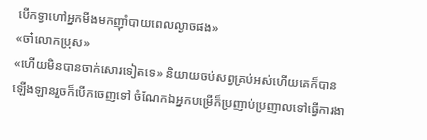បើកទ្វាហៅអ្នកមីងមកញុាំបាយពេលល្ងាចផង»
«ចា៎លោកប្រុស»
«ហើយមិនបានចាក់សោរទៀតទេ» និយាយចប់សព្វគ្រប់អស់ហើយគេក៏បានឡើងឡានរួចក៏បើកចេញទៅ ចំណែកឯអ្នកបម្រើក៏ប្រញាប់ប្រញាលទៅធ្វើការងា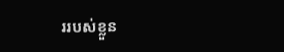ររបស់ខ្លួន